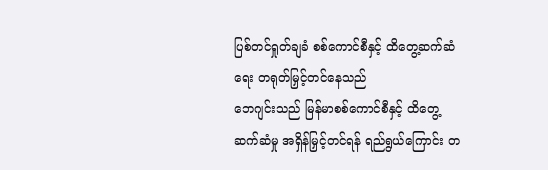ပြစ်တင်ရှုတ်ချခံ စစ်ကောင်စီနှင့် ထိတွေ့ဆက်ဆံရေး တရုတ်မြှင့်တင်နေသည်
ဘေဂျင်းသည် မြန်မာစစ်ကောင်စီနှင့် ထိတွေ့ဆက်ဆံမှု အရှိန်မြှင့်တင်ရန် ရည်ရွယ်ကြောင်း တ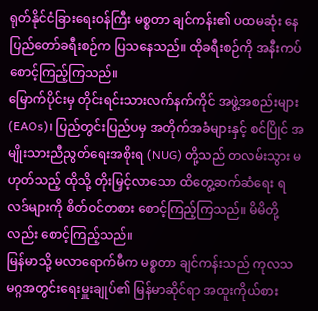ရုတ်နိုင်ငံခြားရေးဝန်ကြီး မစ္စတာ ချင်ကန်း၏ ပထမဆုံး နေပြည်တော်ခရီးစဉ်က ပြသနေသည်။ ထိုခရီးစဉ်ကို အနီးကပ် စောင့်ကြည့်ကြသည်။
မြောက်ပိုင်းမှ တိုင်းရင်းသားလက်နက်ကိုင် အဖွဲ့အစည်းများ (EAOs)၊ ပြည်တွင်းပြည်ပမှ အတိုက်အခံများနှင့် စင်ပြိုင် အမျိုးသားညီညွတ်ရေးအစိုးရ (NUG) တို့သည် တလမ်းသွား မဟုတ်သည့် ထိုသို့ တိုးမြှင့်လာသော ထိတွေ့ဆက်ဆံရေး ရလဒ်များကို စိတ်ဝင်တစား စောင့်ကြည့်ကြသည်။ မိမိတို့လည်း စောင့်ကြည့်သည်။
မြန်မာသို့ မလာရောက်မီက မစ္စတာ ချင်ကန်းသည် ကုလသမဂ္ဂအတွင်းရေးမှူးချုပ်၏ မြန်မာဆိုင်ရာ အထူးကိုယ်စား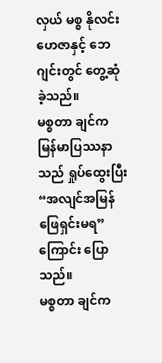လှယ် မစ္စ နိုလင်းဟေဇာနှင့် ဘေဂျင်းတွင် တွေ့ဆုံခဲ့သည်။
မစ္စတာ ချင်က မြန်မာပြဿနာသည် ရှုပ်ထွေးပြီး “အလျင်အမြန် ဖြေရှင်းမရ” ကြောင်း ပြောသည်။
မစ္စတာ ချင်က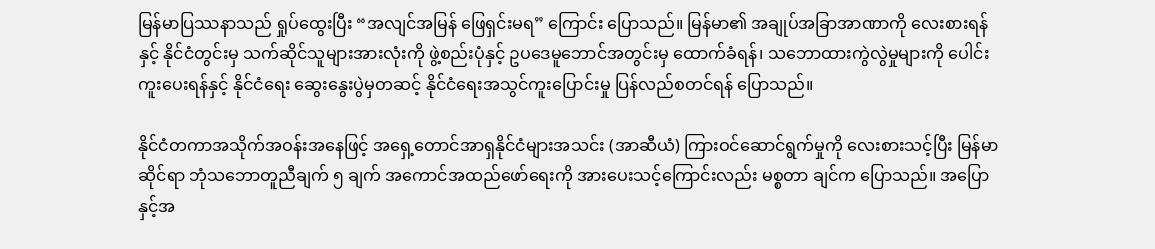မြန်မာပြဿနာသည် ရှုပ်ထွေးပြီး “အလျင်အမြန် ဖြေရှင်းမရ” ကြောင်း ပြောသည်။ မြန်မာ၏ အချုပ်အခြာအာဏာကို လေးစားရန်နှင့် နိုင်ငံတွင်းမှ သက်ဆိုင်သူများအားလုံးကို ဖွဲ့စည်းပုံနှင့် ဥပဒေမူဘောင်အတွင်းမှ ထောက်ခံရန်၊ သဘောထားကွဲလွဲမှုများကို ပေါင်းကူးပေးရန်နှင့် နိုင်ငံရေး ဆွေးနွေးပွဲမှတဆင့် နိုင်ငံရေးအသွင်ကူးပြောင်းမှု ပြန်လည်စတင်ရန် ပြောသည်။

နိုင်ငံတကာအသိုက်အဝန်းအနေဖြင့် အရှေ့တောင်အာရှနိုင်ငံများအသင်း (အာဆီယံ) ကြားဝင်ဆောင်ရွက်မှုကို လေးစားသင့်ပြီး မြန်မာဆိုင်ရာ ဘုံသဘောတူညီချက် ၅ ချက် အကောင်အထည်ဖော်ရေးကို အားပေးသင့်ကြောင်းလည်း မစ္စတာ ချင်က ပြောသည်။ အပြောနှင့်အ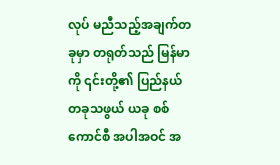လုပ် မညီသည့်အချက်တခုမှာ တရုတ်သည် မြန်မာကို ၎င်းတို့၏ ပြည်နယ်တခုသဖွယ် ယခု စစ်ကောင်စီ အပါအဝင် အ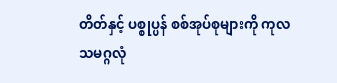တိတ်နှင့် ပစ္စုပ္ပန် စစ်အုပ်စုများကို ကုလသမဂ္ဂလုံ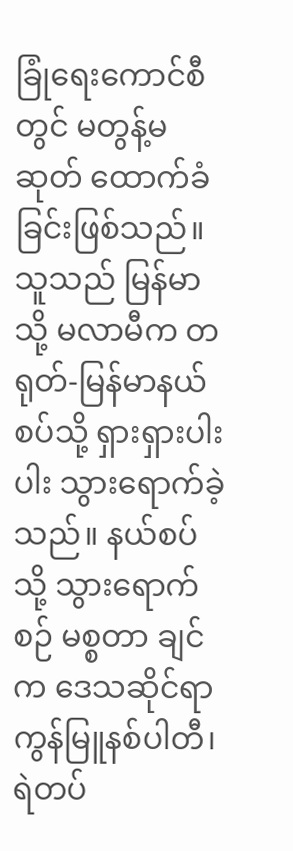ခြုံရေးကောင်စီတွင် မတွန့်မဆုတ် ထောက်ခံခြင်းဖြစ်သည်။
သူသည် မြန်မာသို့ မလာမီက တရုတ်-မြန်မာနယ်စပ်သို့ ရှားရှားပါးပါး သွားရောက်ခဲ့သည်။ နယ်စပ်သို့ သွားရောက်စဉ် မစ္စတာ ချင်က ဒေသဆိုင်ရာ ကွန်မြူနစ်ပါတီ၊ ရဲတပ်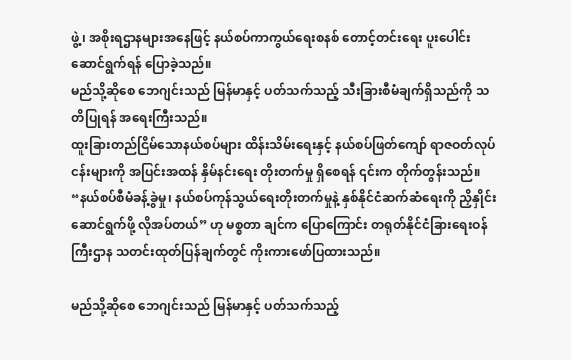ဖွဲ့၊ အစိုးရဌာနများအနေဖြင့် နယ်စပ်ကာကွယ်ရေးစနစ် တောင့်တင်းရေး ပူးပေါင်းဆောင်ရွက်ရန် ပြောခဲ့သည်။
မည်သို့ဆိုစေ ဘေဂျင်းသည် မြန်မာနှင့် ပတ်သက်သည့် သီးခြားစီမံချက်ရှိသည်ကို သတိပြုရန် အရေးကြီးသည်။
ထူးခြားတည်ငြိမ်သောနယ်စပ်များ ထိန်းသိမ်းရေးနှင့် နယ်စပ်ဖြတ်ကျော် ရာဇဝတ်လုပ်ငန်းများကို အပြင်းအထန် နှိမ်နင်းရေး တိုးတက်မှု ရှိစေရန် ၎င်းက တိုက်တွန်းသည်။
“နယ်စပ်စီမံခန့်ခွဲမှု၊ နယ်စပ်ကုန်သွယ်ရေးတိုးတက်မှုနဲ့ နှစ်နိုင်ငံဆက်ဆံရေးကို ညှိနှိုင်းဆောင်ရွက်ဖို့ လိုအပ်တယ်” ဟု မစ္စတာ ချင်က ပြောကြောင်း တရုတ်နိုင်ငံခြားရေးဝန်ကြီးဌာန သတင်းထုတ်ပြန်ချက်တွင် ကိုးကားဖော်ပြထားသည်။

မည်သို့ဆိုစေ ဘေဂျင်းသည် မြန်မာနှင့် ပတ်သက်သည့်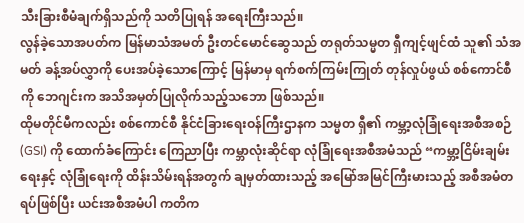သီးခြားစီမံချက်ရှိသည်ကို သတိပြုရန် အရေးကြီးသည်။
လွန်ခဲ့သောအပတ်က မြန်မာသံအမတ် ဦးတင်မောင်ဆွေသည် တရုတ်သမ္မတ ရှီကျင့်ဖျင်ထံ သူ၏ သံအမတ် ခန့်အပ်လွှာကို ပေးအပ်ခဲ့သောကြောင့် မြန်မာမှ ရက်စက်ကြမ်းကြုတ် တုန်လှုပ်ဖွယ် စစ်ကောင်စီကို ဘေဂျင်းက အသိအမှတ်ပြုလိုက်သည့်သဘော ဖြစ်သည်။
ထိုမတိုင်မီကလည်း စစ်ကောင်စီ နိုင်ငံခြားရေးဝန်ကြီးဌာနက သမ္မတ ရှီ၏ ကမ္ဘာ့လုံခြုံရေးအစီအစဉ် (GSI) ကို ထောက်ခံကြောင်း ကြေညာပြီး ကမ္ဘာလုံးဆိုင်ရာ လုံခြုံရေးအစီအမံသည် “ကမ္ဘာ့ငြိမ်းချမ်းရေးနှင့် လုံခြုံရေးကို ထိန်းသိမ်းရန်အတွက် ချမှတ်ထားသည့် အမြော်အမြင်ကြီးမားသည့် အစီအမံတရပ်ဖြစ်ပြီး ယင်းအစီအမံပါ ကတိက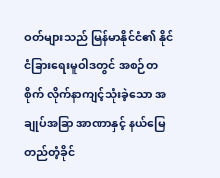ဝတ်များသည် မြန်မာနိုင်ငံ၏ နိုင်ငံခြားရေးမူဝါဒတွင် အစဉ်တစိုက် လိုက်နာကျင့်သုံးခဲ့သော အချုပ်အခြာ အာဏာနှင့် နယ်မြေတည်တံ့ခိုင်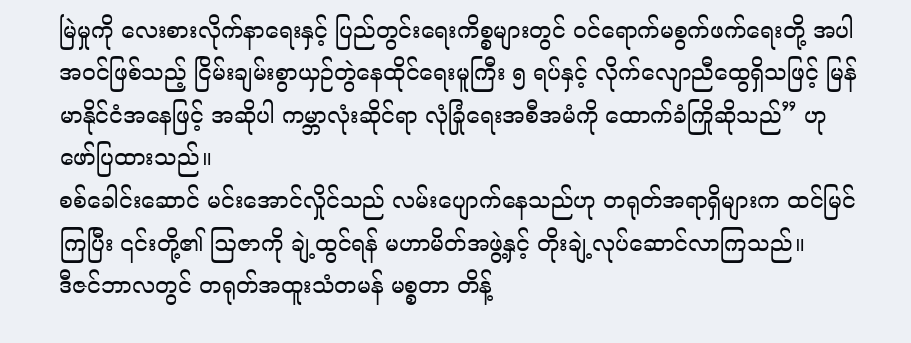မြဲမှုကို လေးစားလိုက်နာရေးနှင့် ပြည်တွင်းရေးကိစ္စများတွင် ဝင်ရောက်မစွက်ဖက်ရေးတို့ အပါအဝင်ဖြစ်သည့် ငြိမ်းချမ်းစွာယှဉ်တွဲနေထိုင်ရေးမူကြီး ၅ ရပ်နှင့် လိုက်လျောညီထွေရှိသဖြင့် မြန်မာနိုင်ငံအနေဖြင့် အဆိုပါ ကမ္ဘာလုံးဆိုင်ရာ လုံခြုံရေးအစီအမံကို ထောက်ခံကြိုဆိုသည်” ဟု ဖော်ပြထားသည်။
စစ်ခေါင်းဆောင် မင်းအောင်လှိုင်သည် လမ်းပျောက်နေသည်ဟု တရုတ်အရာရှိများက ထင်မြင်ကြပြီး ၎င်းတို့၏ ဩဇာကို ချဲ့ထွင်ရန် မဟာမိတ်အဖွဲ့နှင့် တိုးချဲ့လုပ်ဆောင်လာကြသည်။
ဒီဇင်ဘာလတွင် တရုတ်အထူးသံတမန် မစ္စတာ တိန့်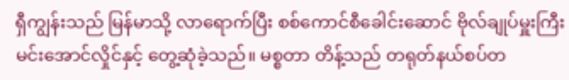ရှီကျွန်းသည် မြန်မာသို့ လာရောက်ပြီး စစ်ကောင်စီခေါင်းဆောင် ဗိုလ်ချုပ်မှူးကြီး မင်းအောင်လှိုင်နှင့် တွေ့ဆုံခဲ့သည်။ မစ္စတာ တိန့်သည် တရုတ်နယ်စပ်တ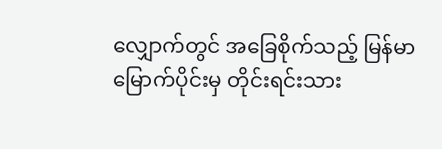လျှောက်တွင် အခြေစိုက်သည့် မြန်မာမြောက်ပိုင်းမှ တိုင်းရင်းသား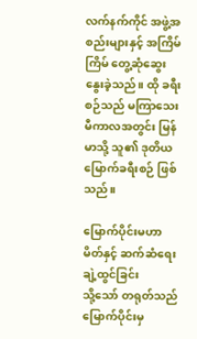လက်နက်ကိုင် အဖွဲ့အစည်းများနှင့် အကြိမ်ကြိမ် တွေ့ဆုံဆွေးနွေးခဲ့သည်။ ထို ခရီးစဉ်သည် မကြာသေးမီကာလအတွင်း မြန်မာသို့ သူ၏ ဒုတိယမြောက်ခရီးစဉ် ဖြစ်သည်။

မြောက်ပိုင်းမဟာမိတ်နှင့် ဆက်ဆံရေးချဲ့ထွင်ခြင်း
သို့သော် တရုတ်သည် မြောက်ပိုင်းမှ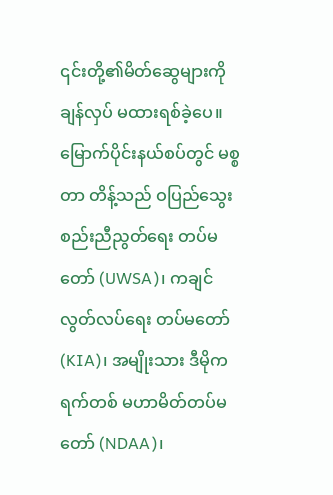၎င်းတို့၏မိတ်ဆွေများကို ချန်လှပ် မထားရစ်ခဲ့ပေ။
မြောက်ပိုင်းနယ်စပ်တွင် မစ္စတာ တိန့်သည် ဝပြည်သွေးစည်းညီညွတ်ရေး တပ်မတော် (UWSA)၊ ကချင်လွတ်လပ်ရေး တပ်မတော် (KIA)၊ အမျိုးသား ဒီမိုကရက်တစ် မဟာမိတ်တပ်မတော် (NDAA)၊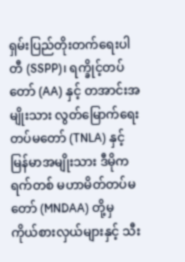ရှမ်းပြည်တိုးတက်ရေးပါတီ (SSPP)၊ ရက္ခိုင့်တပ်တော် (AA) နှင့် တအာင်းအမျိုးသား လွတ်မြောက်ရေးတပ်မတော် (TNLA) နှင့် မြန်မာအမျိုးသား ဒီမိုကရက်တစ် မဟာမိတ်တပ်မတော် (MNDAA) တို့မှ ကိုယ်စားလှယ်များနှင့် သီး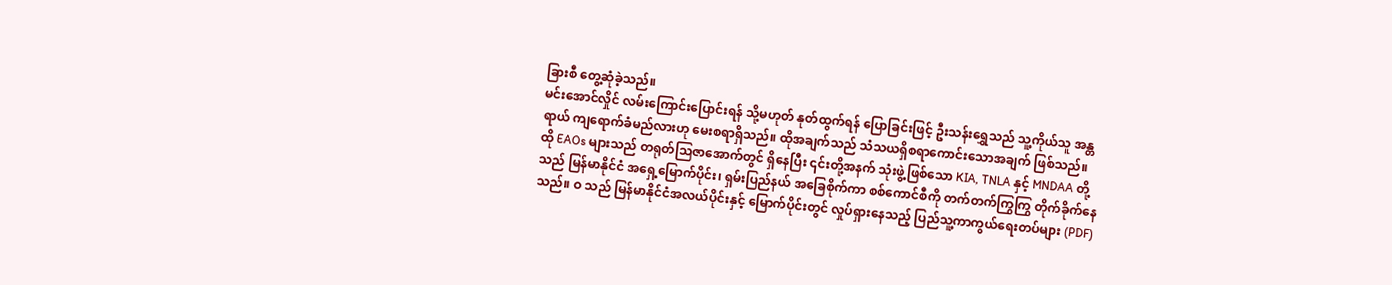ခြားစီ တွေ့ဆုံခဲ့သည်။
မင်းအောင်လှိုင် လမ်းကြောင်းပြောင်းရန် သို့မဟုတ် နုတ်ထွက်ရန် ပြောခြင်းဖြင့် ဦးသန်းရွှေသည် သူ့ကိုယ်သူ အန္တရာယ် ကျရောက်ခံမည်လားဟု မေးစရာရှိသည်။ ထိုအချက်သည် သံသယရှိစရာကောင်းသောအချက် ဖြစ်သည်။
ထို EAOs များသည် တရုတ်သြဇာအောက်တွင် ရှိနေပြီး ၎င်းတို့အနက် သုံးဖွဲ့ဖြစ်သော KIA, TNLA နှင့် MNDAA တို့သည် မြန်မာနိုင်ငံ အရှေ့မြောက်ပိုင်း၊ ရှမ်းပြည်နယ် အခြေစိုက်ကာ စစ်ကောင်စီကို တက်တက်ကြွကြွ တိုက်ခိုက်နေသည်။ ဝ သည် မြန်မာနိုင်ငံအလယ်ပိုင်းနှင့် မြောက်ပိုင်းတွင် လှုပ်ရှားနေသည့် ပြည်သူ့ကာကွယ်ရေးတပ်များ (PDF)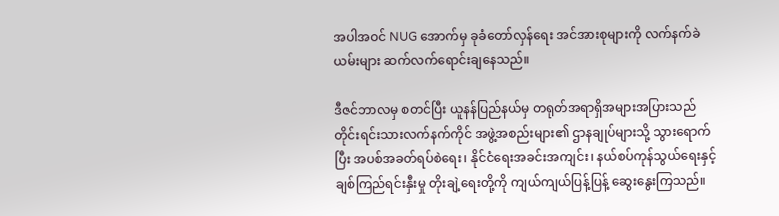အပါအဝင် NUG အောက်မှ ခုခံတော်လှန်ရေး အင်အားစုများကို လက်နက်ခဲယမ်းများ ဆက်လက်ရောင်းချနေသည်။

ဒီဇင်ဘာလမှ စတင်ပြီး ယူနန်ပြည်နယ်မှ တရုတ်အရာရှိအများအပြားသည် တိုင်းရင်းသားလက်နက်ကိုင် အဖွဲ့အစည်းများ၏ ဌာနချုပ်များသို့ သွားရောက်ပြီး အပစ်အခတ်ရပ်စဲရေး၊ နိုင်ငံရေးအခင်းအကျင်း၊ နယ်စပ်ကုန်သွယ်ရေးနှင့် ချစ်ကြည်ရင်းနှီးမှု တိုးချဲ့ရေးတို့ကို ကျယ်ကျယ်ပြန့်ပြန့် ဆွေးနွေးကြသည်။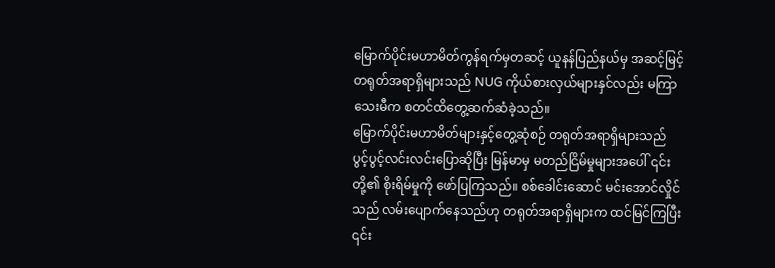မြောက်ပိုင်းမဟာမိတ်ကွန်ရက်မှတဆင့် ယူနန်ပြည်နယ်မှ အဆင့်မြင့်တရုတ်အရာရှိများသည် NUG ကိုယ်စားလှယ်များနှင်လည်း မကြာသေးမီက စတင်ထိတွေ့ဆက်ဆံခဲ့သည်။
မြောက်ပိုင်းမဟာမိတ်များနှင့်တွေ့ဆုံစဉ် တရုတ်အရာရှိများသည် ပွင့်ပွင့်လင်းလင်းပြောဆိုပြီး မြန်မာမှ မတည်ငြိမ်မှုများအပေါ် ၎င်းတို့၏ စိုးရိမ်မှုကို ဖော်ပြကြသည်။ စစ်ခေါင်းဆောင် မင်းအောင်လှိုင်သည် လမ်းပျောက်နေသည်ဟု တရုတ်အရာရှိများက ထင်မြင်ကြပြီး ၎င်း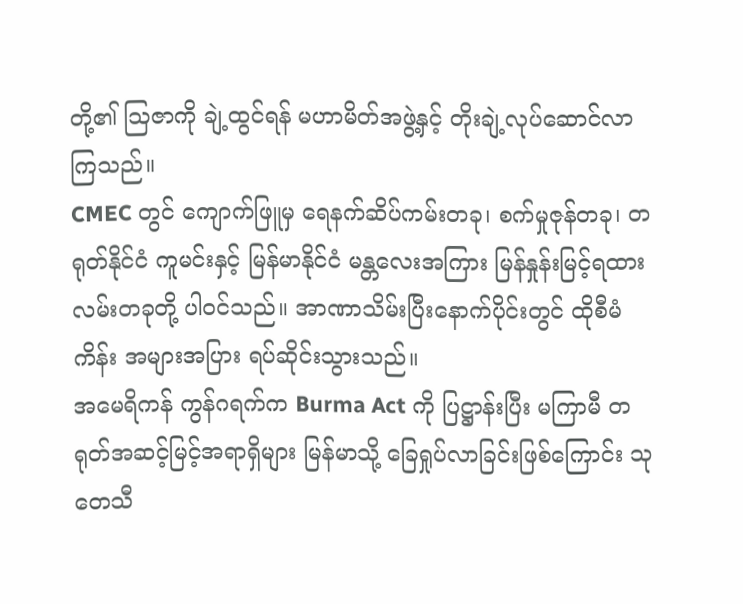တို့၏ ဩဇာကို ချဲ့ထွင်ရန် မဟာမိတ်အဖွဲ့နှင့် တိုးချဲ့လုပ်ဆောင်လာကြသည်။
CMEC တွင် ကျောက်ဖြူမှ ရေနက်ဆိပ်ကမ်းတခု၊ စက်မှုဇုန်တခု၊ တရုတ်နိုင်ငံ ကူမင်းနှင့် မြန်မာနိုင်ငံ မန္တလေးအကြား မြန်နှုန်းမြင့်ရထားလမ်းတခုတို့ ပါဝင်သည်။ အာဏာသိမ်းပြီးနောက်ပိုင်းတွင် ထိုစီမံကိန်း အများအပြား ရပ်ဆိုင်းသွားသည်။
အမေရိကန် ကွန်ဂရက်က Burma Act ကို ပြဋ္ဌာန်းပြီး မကြာမီ တရုတ်အဆင့်မြင့်အရာရှိများ မြန်မာသို့ ခြေရှုပ်လာခြင်းဖြစ်ကြောင်း သုတေသီ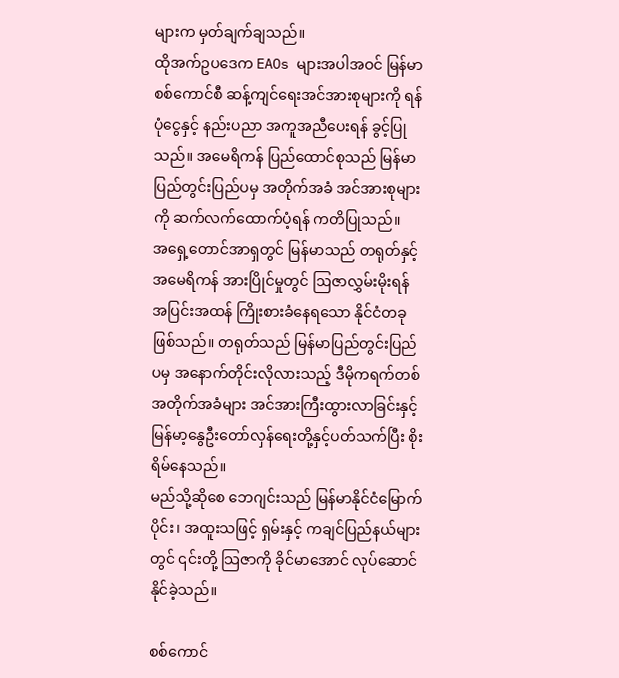များက မှတ်ချက်ချသည်။
ထိုအက်ဥပဒေက EAOs များအပါအဝင် မြန်မာစစ်ကောင်စီ ဆန့်ကျင်ရေးအင်အားစုများကို ရန်ပုံငွေနှင့် နည်းပညာ အကူအညီပေးရန် ခွင့်ပြုသည်။ အမေရိကန် ပြည်ထောင်စုသည် မြန်မာ ပြည်တွင်းပြည်ပမှ အတိုက်အခံ အင်အားစုများကို ဆက်လက်ထောက်ပံ့ရန် ကတိပြုသည်။
အရှေ့တောင်အာရှတွင် မြန်မာသည် တရုတ်နှင့် အမေရိကန် အားပြိုင်မှုတွင် ဩဇာလွှမ်းမိုးရန် အပြင်းအထန် ကြိုးစားခံနေရသော နိုင်ငံတခုဖြစ်သည်။ တရုတ်သည် မြန်မာပြည်တွင်းပြည်ပမှ အနောက်တိုင်းလိုလားသည့် ဒီမိုကရက်တစ် အတိုက်အခံများ အင်အားကြီးထွားလာခြင်းနှင့် မြန်မာ့နွေဦးတော်လှန်ရေးတို့နှင့်ပတ်သက်ပြီး စိုးရိမ်နေသည်။
မည်သို့ဆိုစေ ဘေဂျင်းသည် မြန်မာနိုင်ငံမြောက်ပိုင်း၊ အထူးသဖြင့် ရှမ်းနှင့် ကချင်ပြည်နယ်များတွင် ၎င်းတို့ သြဇာကို ခိုင်မာအောင် လုပ်ဆောင်နိုင်ခဲ့သည်။

စစ်ကောင်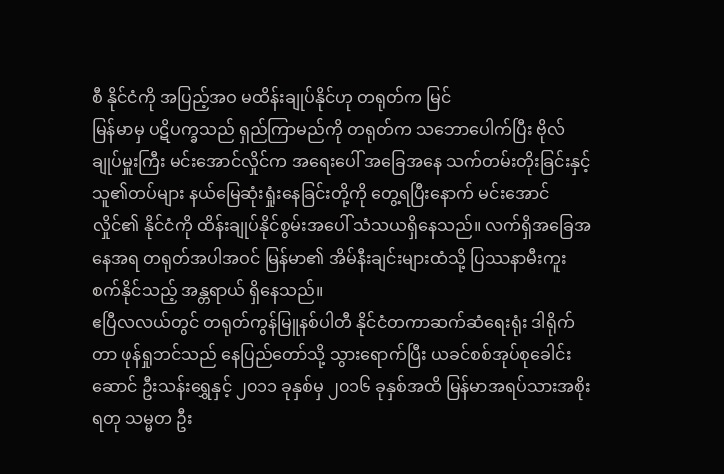စီ နိုင်ငံကို အပြည့်အဝ မထိန်းချုပ်နိုင်ဟု တရုတ်က မြင်
မြန်မာမှ ပဋိပက္ခသည် ရှည်ကြာမည်ကို တရုတ်က သဘောပေါက်ပြီး ဗိုလ်ချုပ်မှူးကြီး မင်းအောင်လှိုင်က အရေးပေါ် အခြေအနေ သက်တမ်းတိုးခြင်းနှင့် သူ၏တပ်များ နယ်မြေဆုံးရှုံးနေခြင်းတို့ကို တွေ့ရပြီးနောက် မင်းအောင်လှိုင်၏ နိုင်ငံကို ထိန်းချုပ်နိုင်စွမ်းအပေါ် သံသယရှိနေသည်။ လက်ရှိအခြေအနေအရ တရုတ်အပါအဝင် မြန်မာ၏ အိမ်နီးချင်းများထံသို့ ပြဿနာမီးကူးစက်နိုင်သည့် အန္တရာယ် ရှိနေသည်။
ဧပြီလလယ်တွင် တရုတ်ကွန်မြူနစ်ပါတီ နိုင်ငံတကာဆက်ဆံရေးရုံး ဒါရိုက်တာ ဖုန်ရှုဘင်သည် နေပြည်တော်သို့ သွားရောက်ပြီး ယခင်စစ်အုပ်စုခေါင်းဆောင် ဦးသန်းရွှေနှင့် ၂၀၁၁ ခုနှစ်မှ ၂၀၁၆ ခုနှစ်အထိ မြန်မာအရပ်သားအစိုးရတု သမ္မတ ဦး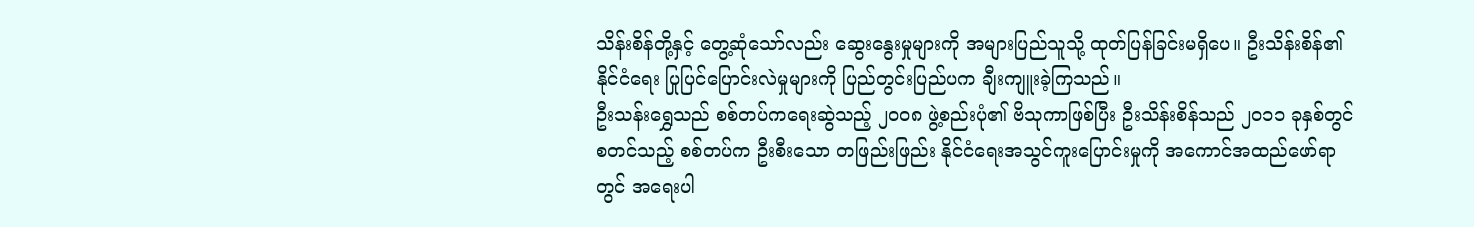သိန်းစိန်တို့နှင့် တွေ့ဆုံသော်လည်း ဆွေးနွေးမှုများကို အများပြည်သူသို့ ထုတ်ပြန်ခြင်းမရှိပေ။ ဦးသိန်းစိန်၏ နိုင်ငံရေး ပြုပြင်ပြောင်းလဲမှုများကို ပြည်တွင်းပြည်ပက ချီးကျူးခဲ့ကြသည်။
ဦးသန်းရွှေသည် စစ်တပ်ကရေးဆွဲသည့် ၂၀၀၈ ဖွဲ့စည်းပုံ၏ ဗိသုကာဖြစ်ပြီး ဦးသိန်းစိန်သည် ၂၀၁၁ ခုနှစ်တွင် စတင်သည့် စစ်တပ်က ဦးစီးသော တဖြည်းဖြည်း နိုင်ငံရေးအသွင်ကူးပြောင်းမှုကို အကောင်အထည်ဖော်ရာတွင် အရေးပါ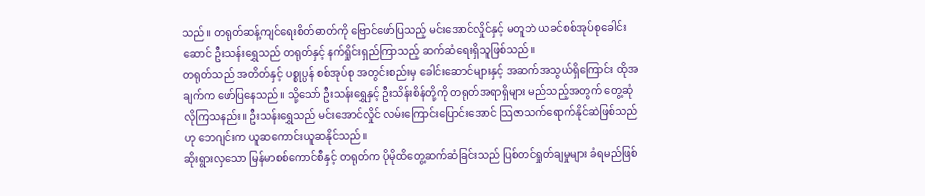သည်။ တရုတ်ဆန့်ကျင်ရေးစိတ်ဓာတ်ကို ဗြောင်ဖော်ပြသည့် မင်းအောင်လှိုင်နှင့် မတူဘဲ ယခင်စစ်အုပ်စုခေါင်းဆောင် ဦးသန်းရွှေသည် တရုတ်နှင့် နက်ရှိုင်းရှည်ကြာသည့် ဆက်ဆံရေးရှိသူဖြစ်သည်။
တရုတ်သည် အတိတ်နှင့် ပစ္စုပ္ပန် စစ်အုပ်စု အတွင်းစည်းမှ ခေါင်းဆောင်များနှင့် အဆက်အသွယ်ရှိကြောင်း ထိုအချက်က ဖော်ပြနေသည်။ သို့သော် ဦးသန်းရွှေနှင့် ဦးသိန်းစိန်တို့ကို တရုတ်အရာရှိများ မည်သည့်အတွက် တွေ့ဆုံလိုကြသနည်း။ ဦးသန်းရွှေသည် မင်းအောင်လှိုင် လမ်းကြောင်းပြောင်းအောင် သြဇာသက်ရောက်နိုင်ဆဲဖြစ်သည်ဟု ဘေဂျင်းက ယူဆကောင်းယူဆနိုင်သည်။
ဆိုးရွားလှသော မြန်မာစစ်ကောင်စီနှင့် တရုတ်က ပိုမိုထိတွေ့ဆက်ဆံခြင်းသည် ပြစ်တင်ရှုတ်ချမှုများ ခံရမည်ဖြစ်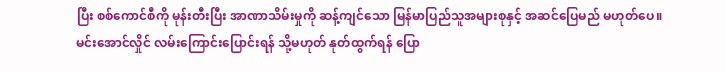ပြီး စစ်ကောင်စီကို မုန်းတီးပြီး အာဏာသိမ်းမှုကို ဆန့်ကျင်သော မြန်မာပြည်သူအများစုနှင့် အဆင်ပြေမည် မဟုတ်ပေ။
မင်းအောင်လှိုင် လမ်းကြောင်းပြောင်းရန် သို့မဟုတ် နုတ်ထွက်ရန် ပြော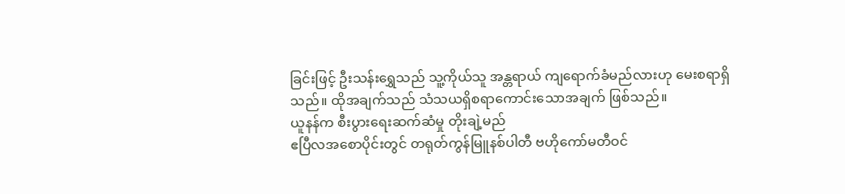ခြင်းဖြင့် ဦးသန်းရွှေသည် သူ့ကိုယ်သူ အန္တရာယ် ကျရောက်ခံမည်လားဟု မေးစရာရှိသည်။ ထိုအချက်သည် သံသယရှိစရာကောင်းသောအချက် ဖြစ်သည်။
ယူနန်က စီးပွားရေးဆက်ဆံမှု တိုးချဲ့မည်
ဧပြီလအစောပိုင်းတွင် တရုတ်ကွန်မြူနစ်ပါတီ ဗဟိုကော်မတီဝင်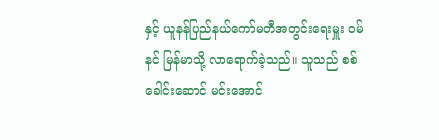နှင့် ယူနန်ပြည်နယ်ကော်မတီအတွင်းရေးမှူး ဝမ်နင် မြန်မာသို့ လာရောက်ခဲ့သည်။ သူသည် စစ်ခေါင်းဆောင် မင်းအောင်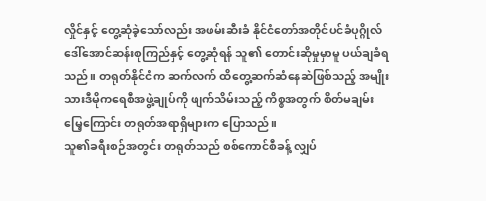လှိုင်နှင့် တွေ့ဆုံခဲ့သော်လည်း အဖမ်းဆီးခံ နိုင်ငံတော်အတိုင်ပင်ခံပုဂ္ဂိုလ် ဒေါ်အောင်ဆန်းစုကြည်နှင့် တွေ့ဆုံရန် သူ၏ တောင်းဆိုမှုမှာမူ ပယ်ချခံရသည်။ တရုတ်နိုင်ငံက ဆက်လက် ထိတွေ့ဆက်ဆံနေဆဲဖြစ်သည့် အမျိုးသားဒီမိုကရေစီအဖွဲ့ချုပ်ကို ဖျက်သိမ်းသည့် ကိစ္စအတွက် စိတ်မချမ်းမြေ့ကြောင်း တရုတ်အရာရှိများက ပြောသည်။
သူ၏ခရီးစဉ်အတွင်း တရုတ်သည် စစ်ကောင်စီခန့် လျှပ်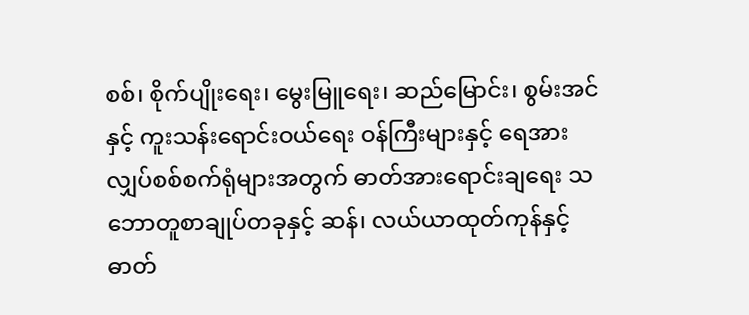စစ်၊ စိုက်ပျိုးရေး၊ မွေးမြူရေး၊ ဆည်မြောင်း၊ စွမ်းအင်နှင့် ကူးသန်းရောင်းဝယ်ရေး ဝန်ကြီးများနှင့် ရေအားလျှပ်စစ်စက်ရုံများအတွက် ဓာတ်အားရောင်းချရေး သဘောတူစာချုပ်တခုနှင့် ဆန်၊ လယ်ယာထုတ်ကုန်နှင့် ဓာတ်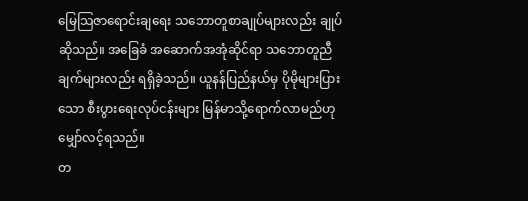မြေသြဇာရောင်းချရေး သဘောတူစာချုပ်များလည်း ချုပ်ဆိုသည်။ အခြေခံ အဆောက်အအုံဆိုင်ရာ သဘောတူညီချက်များလည်း ရရှိခဲ့သည်။ ယူနန်ပြည်နယ်မှ ပိုမိုများပြားသော စီးပွားရေးလုပ်ငန်းများ မြန်မာသို့ရောက်လာမည်ဟု မျှော်လင့်ရသည်။
တ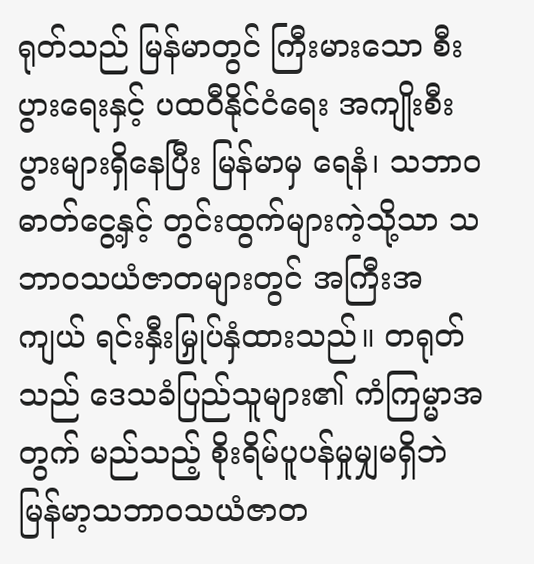ရုတ်သည် မြန်မာတွင် ကြီးမားသော စီးပွားရေးနှင့် ပထဝီနိုင်ငံရေး အကျိုးစီးပွားများရှိနေပြီး မြန်မာမှ ရေနံ၊ သဘာဝဓာတ်ငွေ့နှင့် တွင်းထွက်များကဲ့သို့သာ သဘာဝသယံဇာတများတွင် အကြီးအကျယ် ရင်းနှီးမြှုပ်နှံထားသည်။ တရုတ်သည် ဒေသခံပြည်သူများ၏ ကံကြမ္မာအတွက် မည်သည့် စိုးရိမ်ပူပန်မှုမျှမရှိဘဲ မြန်မာ့သဘာဝသယံဇာတ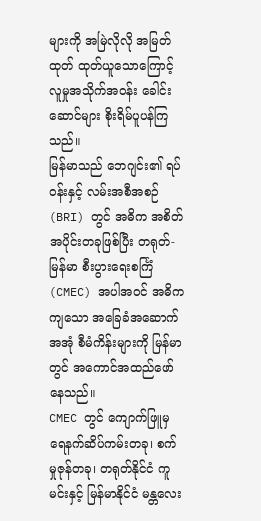များကို အမြဲလိုလို အမြတ်ထုတ် ထုတ်ယူသောကြောင့် လူမှုအသိုက်အဝန်း ခေါင်းဆောင်များ စိုးရိမ်ပူပန်ကြသည်။
မြန်မာသည် ဘေဂျင်း၏ ရပ်ဝန်းနှင့် လမ်းအစီအစဉ် (BRI) တွင် အဓိက အစိတ်အပိုင်းတခုဖြစ်ပြီး တရုတ်-မြန်မာ စီးပွားရေးစင်္ကြံ (CMEC) အပါအဝင် အဓိကကျသော အခြေခံအဆောက်အအုံ စီမံကိန်းများကို မြန်မာတွင် အကောင်အထည်ဖော်နေသည်။
CMEC တွင် ကျောက်ဖြူမှ ရေနက်ဆိပ်ကမ်းတခု၊ စက်မှုဇုန်တခု၊ တရုတ်နိုင်ငံ ကူမင်းနှင့် မြန်မာနိုင်ငံ မန္တလေး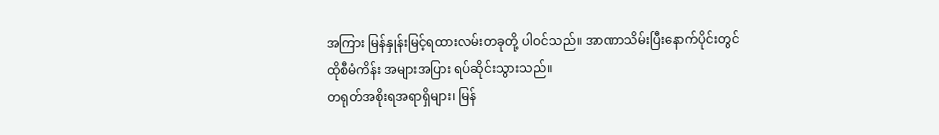အကြား မြန်နှုန်းမြင့်ရထားလမ်းတခုတို့ ပါဝင်သည်။ အာဏာသိမ်းပြီးနောက်ပိုင်းတွင် ထိုစီမံကိန်း အများအပြား ရပ်ဆိုင်းသွားသည်။
တရုတ်အစိုးရအရာရှိများ၊ မြန်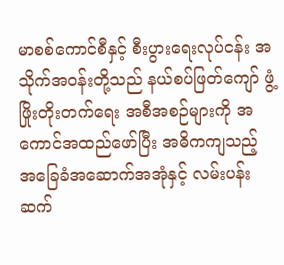မာစစ်ကောင်စီနှင့် စီးပွားရေးလုပ်ငန်း အသိုက်အဝန်းတို့သည် နယ်စပ်ဖြတ်ကျော် ဖွံ့ဖြိုးတိုးတက်ရေး အစီအစဉ်များကို အကောင်အထည်ဖော်ပြီး အဓိကကျသည့် အခြေခံအဆောက်အအုံနှင့် လမ်းပန်းဆက်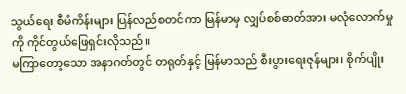သွယ်ရေး စီမံကိန်းများ ပြန်လည်စတင်ကာ မြန်မာမှ လျှပ်စစ်ဓာတ်အား မလုံလောက်မှုကို ကိုင်တွယ်ဖြေရှင်းလိုသည်။
မကြာတော့သော အနာဂတ်တွင် တရုတ်နှင့် မြန်မာသည် စီးပွားရေးဇုန်များ၊ စိုက်ပျိုး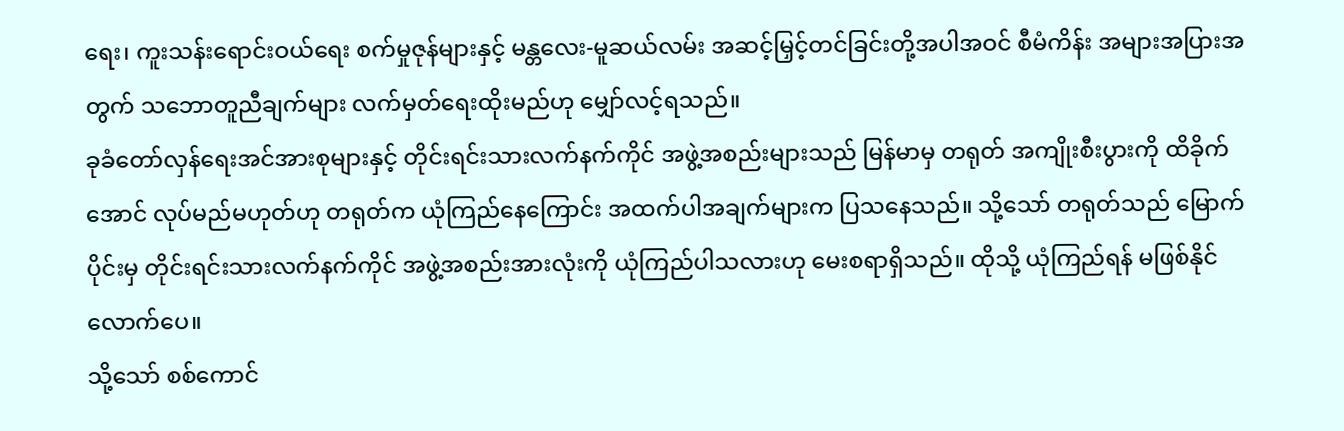ရေး၊ ကူးသန်းရောင်းဝယ်ရေး စက်မှုဇုန်များနှင့် မန္တလေး-မူဆယ်လမ်း အဆင့်မြှင့်တင်ခြင်းတို့အပါအဝင် စီမံကိန်း အများအပြားအတွက် သဘောတူညီချက်များ လက်မှတ်ရေးထိုးမည်ဟု မျှော်လင့်ရသည်။
ခုခံတော်လှန်ရေးအင်အားစုများနှင့် တိုင်းရင်းသားလက်နက်ကိုင် အဖွဲ့အစည်းများသည် မြန်မာမှ တရုတ် အကျိုးစီးပွားကို ထိခိုက်အောင် လုပ်မည်မဟုတ်ဟု တရုတ်က ယုံကြည်နေကြောင်း အထက်ပါအချက်များက ပြသနေသည်။ သို့သော် တရုတ်သည် မြောက်ပိုင်းမှ တိုင်းရင်းသားလက်နက်ကိုင် အဖွဲ့အစည်းအားလုံးကို ယုံကြည်ပါသလားဟု မေးစရာရှိသည်။ ထိုသို့ ယုံကြည်ရန် မဖြစ်နိုင်လောက်ပေ။
သို့သော် စစ်ကောင်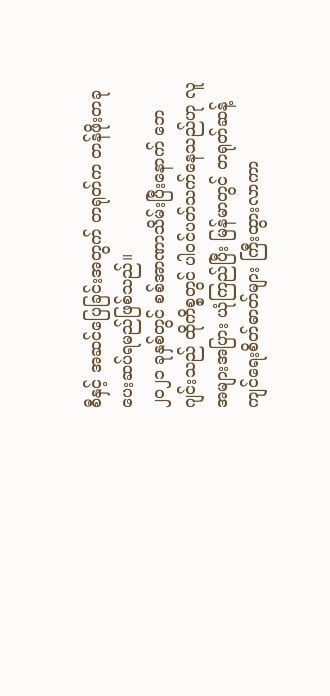စီနှင့် အဆင်ပြေခြင်းအတွက် တရုတ်က တန်ဖိုးတခု ပေးဆပ်ရမည်ဖြစ်သည်။
၂၀၂၁ ခုနှစ်တွင် စစ်အာဏာသိမ်းပြီးနောက် ဘေဂျင်းသည် ထိုကိစ္စတွင် ပါဝင်ပတ်သက်နေသည်ဟု လူအများအပြား ယုံကြည်ပြီး မြန်မာတွင် တရုတ်ဆန့်ကျင်ရေးစိတ်ဓာတ်များ ကြီးထွားလာကာ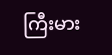ကြီးမား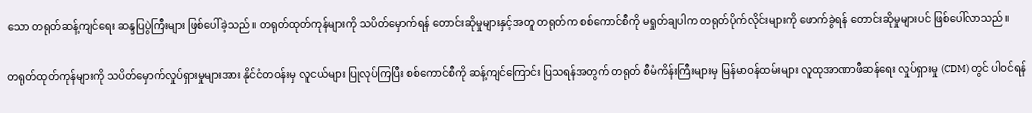သော တရုတ်ဆန့်ကျင်ရေး ဆန္ဒပြပွဲကြီးများ ဖြစ်ပေါ်ခဲ့သည်။ တရုတ်ထုတ်ကုန်များကို သပိတ်မှောက်ရန် တောင်းဆိုမှုများနှင့်အတူ တရုတ်က စစ်ကောင်စီကို မရှုတ်ချပါက တရုတ်ပိုက်လိုင်းများကို ဖောက်ခွဲရန် တောင်းဆိုမှုများပင် ဖြစ်ပေါ်လာသည်။

တရုတ်ထုတ်ကုန်များကို သပိတ်မှောက်လှုပ်ရှားမှုများအား နိုင်ငံတဝန်းမှ လူငယ်များ ပြုလုပ်ကြပြီး စစ်ကောင်စီကို ဆန့်ကျင်ကြောင်း ပြသရန်အတွက် တရုတ် စီမံကိန်းကြီးများမှ မြန်မာဝန်ထမ်းများ လူထုအာဏာဖီဆန်ရေး လှုပ်ရှားမှု (CDM) တွင် ပါဝင်ရန်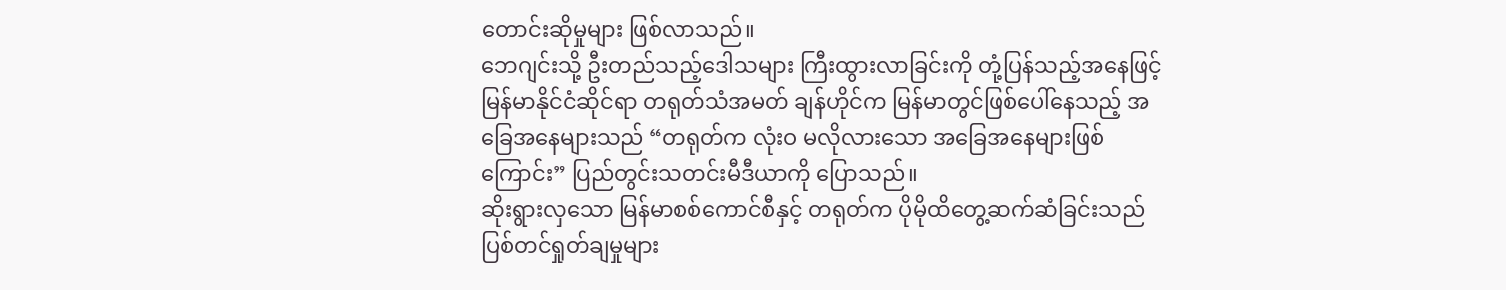တောင်းဆိုမှုများ ဖြစ်လာသည်။
ဘေဂျင်းသို့ ဦးတည်သည့်ဒေါသများ ကြီးထွားလာခြင်းကို တုံ့ပြန်သည့်အနေဖြင့် မြန်မာနိုင်ငံဆိုင်ရာ တရုတ်သံအမတ် ချန်ဟိုင်က မြန်မာတွင်ဖြစ်ပေါ်နေသည့် အခြေအနေများသည် “တရုတ်က လုံးဝ မလိုလားသော အခြေအနေများဖြစ်ကြောင်း” ပြည်တွင်းသတင်းမီဒီယာကို ပြောသည်။
ဆိုးရွားလှသော မြန်မာစစ်ကောင်စီနှင့် တရုတ်က ပိုမိုထိတွေ့ဆက်ဆံခြင်းသည် ပြစ်တင်ရှုတ်ချမှုများ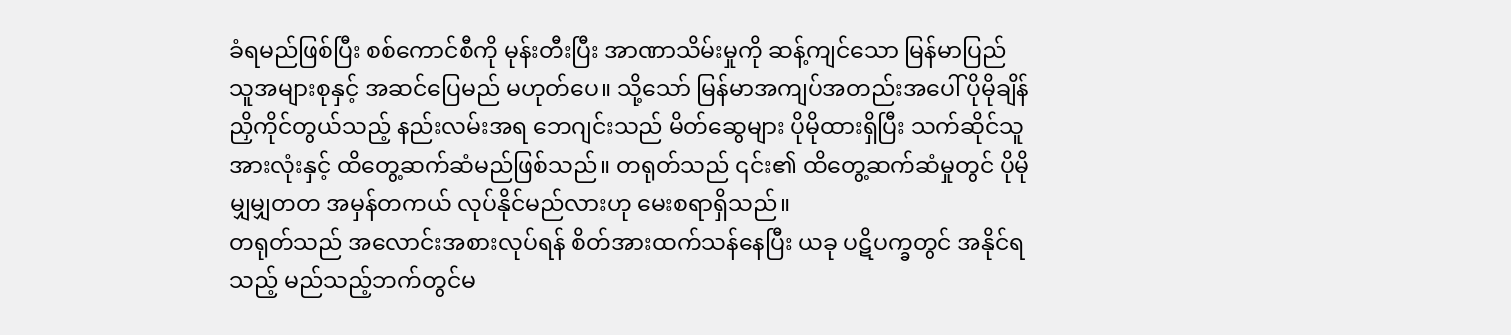ခံရမည်ဖြစ်ပြီး စစ်ကောင်စီကို မုန်းတီးပြီး အာဏာသိမ်းမှုကို ဆန့်ကျင်သော မြန်မာပြည်သူအများစုနှင့် အဆင်ပြေမည် မဟုတ်ပေ။ သို့သော် မြန်မာအကျပ်အတည်းအပေါ် ပိုမိုချိန်ညှိကိုင်တွယ်သည့် နည်းလမ်းအရ ဘေဂျင်းသည် မိတ်ဆွေများ ပိုမိုထားရှိပြီး သက်ဆိုင်သူအားလုံးနှင့် ထိတွေ့ဆက်ဆံမည်ဖြစ်သည်။ တရုတ်သည် ၎င်း၏ ထိတွေ့ဆက်ဆံမှုတွင် ပိုမို မျှမျှတတ အမှန်တကယ် လုပ်နိုင်မည်လားဟု မေးစရာရှိသည်။
တရုတ်သည် အလောင်းအစားလုပ်ရန် စိတ်အားထက်သန်နေပြီး ယခု ပဋိပက္ခတွင် အနိုင်ရသည့် မည်သည့်ဘက်တွင်မ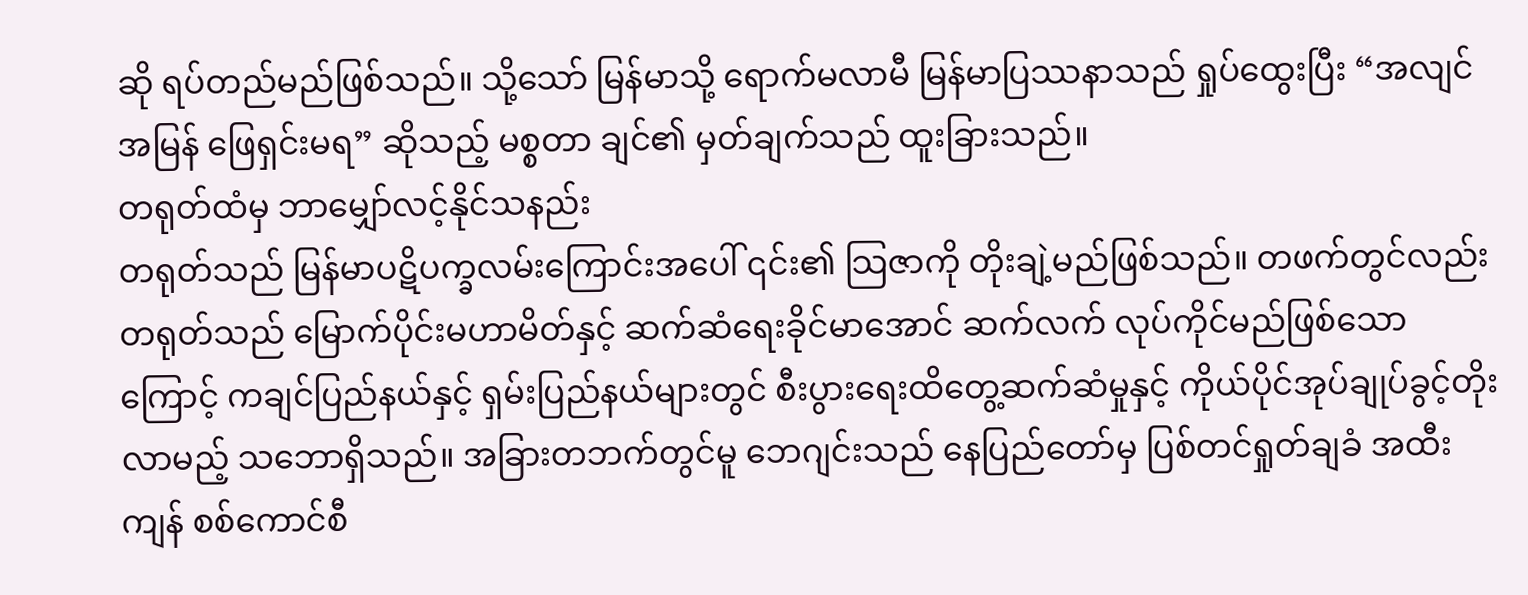ဆို ရပ်တည်မည်ဖြစ်သည်။ သို့သော် မြန်မာသို့ ရောက်မလာမီ မြန်မာပြဿနာသည် ရှုပ်ထွေးပြီး “အလျင်အမြန် ဖြေရှင်းမရ” ဆိုသည့် မစ္စတာ ချင်၏ မှတ်ချက်သည် ထူးခြားသည်။
တရုတ်ထံမှ ဘာမျှော်လင့်နိုင်သနည်း
တရုတ်သည် မြန်မာပဋိပက္ခလမ်းကြောင်းအပေါ် ၎င်း၏ သြဇာကို တိုးချဲ့မည်ဖြစ်သည်။ တဖက်တွင်လည်း တရုတ်သည် မြောက်ပိုင်းမဟာမိတ်နှင့် ဆက်ဆံရေးခိုင်မာအောင် ဆက်လက် လုပ်ကိုင်မည်ဖြစ်သောကြောင့် ကချင်ပြည်နယ်နှင့် ရှမ်းပြည်နယ်များတွင် စီးပွားရေးထိတွေ့ဆက်ဆံမှုနှင့် ကိုယ်ပိုင်အုပ်ချုပ်ခွင့်တိုးလာမည့် သဘောရှိသည်။ အခြားတဘက်တွင်မူ ဘေဂျင်းသည် နေပြည်တော်မှ ပြစ်တင်ရှုတ်ချခံ အထီးကျန် စစ်ကောင်စီ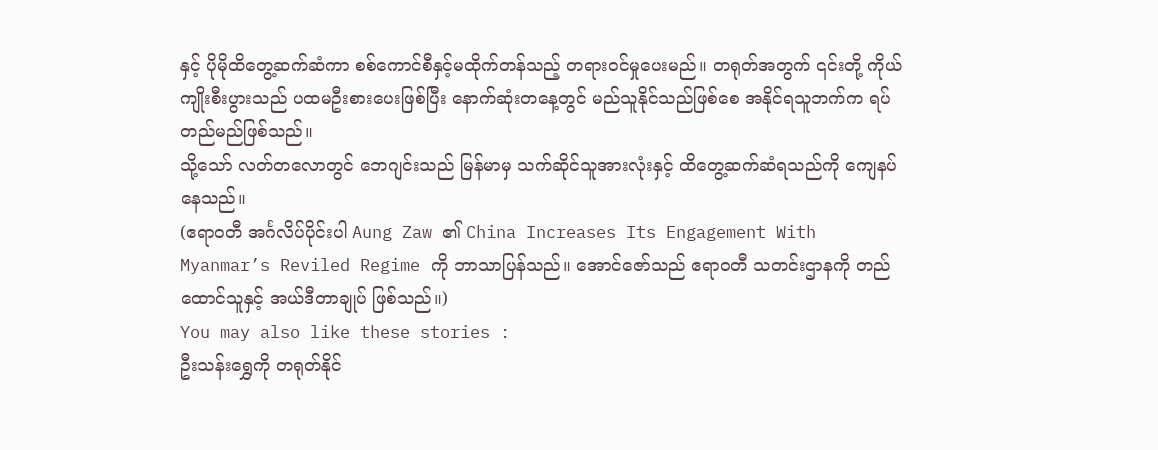နှင့် ပိုမိုထိတွေ့ဆက်ဆံကာ စစ်ကောင်စီနှင့်မထိုက်တန်သည့် တရားဝင်မှုပေးမည်။ တရုတ်အတွက် ၎င်းတို့ ကိုယ်ကျိုးစီးပွားသည် ပထမဦးစားပေးဖြစ်ပြီး နောက်ဆုံးတနေ့တွင် မည်သူနိုင်သည်ဖြစ်စေ အနိုင်ရသူဘက်က ရပ်တည်မည်ဖြစ်သည်။
သို့သော် လတ်တလောတွင် ဘေဂျင်းသည် မြန်မာမှ သက်ဆိုင်သူအားလုံးနှင့် ထိတွေ့ဆက်ဆံရသည်ကို ကျေနပ်နေသည်။
(ဧရာဝတီ အင်္ဂလိပ်ပိုင်းပါ Aung Zaw ၏ China Increases Its Engagement With Myanmar’s Reviled Regime ကို ဘာသာပြန်သည်။ အောင်ဇော်သည် ဧရာဝတီ သတင်းဌာနကို တည်ထောင်သူနှင့် အယ်ဒီတာချုပ် ဖြစ်သည်။)
You may also like these stories :
ဦးသန်းရွှေကို တရုတ်နိုင်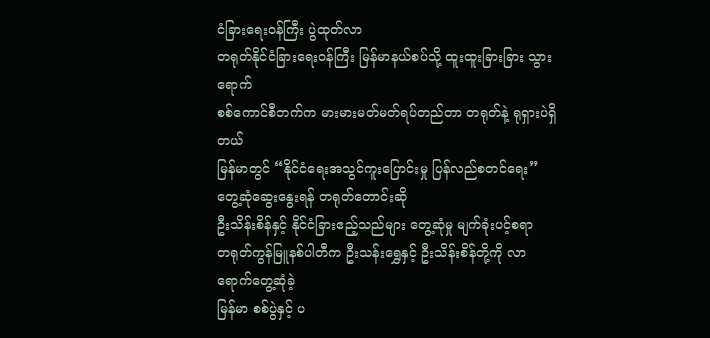ငံခြားရေးဝန်ကြီး ပွဲထုတ်လာ
တရုတ်နိုင်ငံခြားရေးဝန်ကြီး မြန်မာနယ်စပ်သို့ ထူးထူးခြားခြား သွားရောက်
စစ်ကောင်စီဘက်က မားမားမတ်မတ်ရပ်တည်တာ တရုတ်နဲ့ ရုရှားပဲရှိတယ်
မြန်မာတွင် “နိုင်ငံရေးအသွင်ကူးပြောင်းမှု ပြန်လည်စတင်ရေး” တွေ့ဆုံဆွေးနွေးရန် တရုတ်တောင်းဆို
ဦးသိန်းစိန်နှင့် နိုင်ငံခြားဧည့်သည်များ တွေ့ဆုံမှု မျက်ခုံးပင့်စရာ
တရုတ်ကွန်မြူနစ်ပါတီက ဦးသန်းရွှေနှင့် ဦးသိန်းစိန်တို့ကို လာရောက်တွေ့ဆုံခဲ့
မြန်မာ စစ်ပွဲနှင့် ပ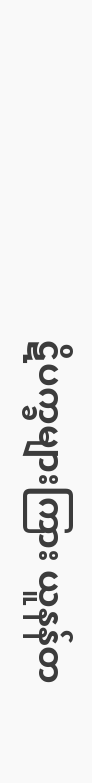ဋိပက္ခများကြား ယူနန်တ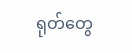ရုတ်တွေ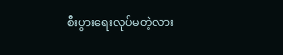စီးပွားရေးလုပ်မတဲ့လား